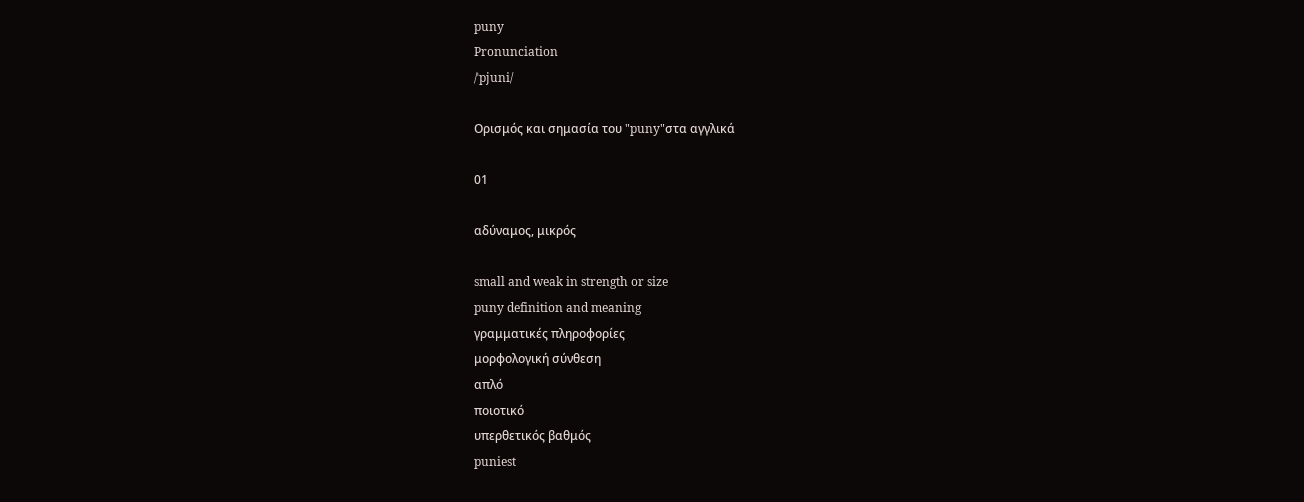puny
Pronunciation
/ˈpjuni/

Ορισμός και σημασία του "puny"στα αγγλικά

01

αδύναμος, μικρός

small and weak in strength or size
puny definition and meaning
γραμματικές πληροφορίες
μορφολογική σύνθεση
απλό
ποιοτικό
υπερθετικός βαθμός
puniest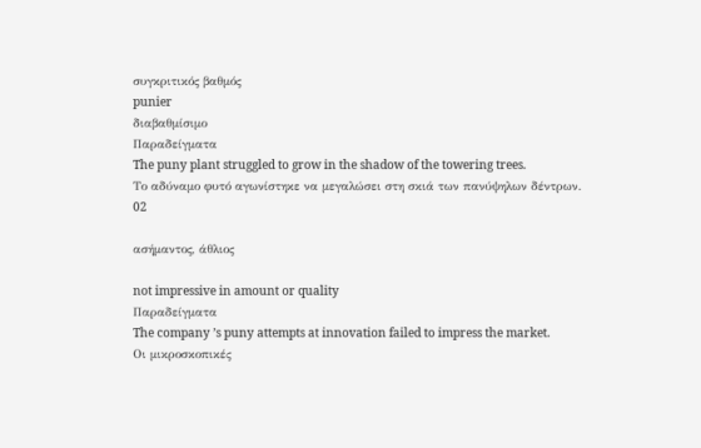συγκριτικός βαθμός
punier
διαβαθμίσιμο
Παραδείγματα
The puny plant struggled to grow in the shadow of the towering trees.
Το αδύναμο φυτό αγωνίστηκε να μεγαλώσει στη σκιά των πανύψηλων δέντρων.
02

ασήμαντος, άθλιος

not impressive in amount or quality
Παραδείγματα
The company ’s puny attempts at innovation failed to impress the market.
Οι μικροσκοπικές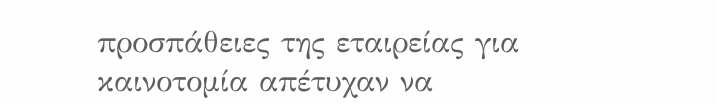προσπάθειες της εταιρείας για καινοτομία απέτυχαν να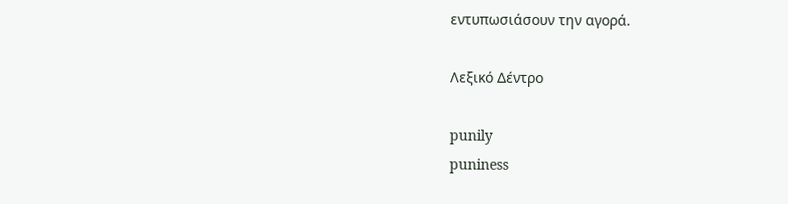εντυπωσιάσουν την αγορά.

Λεξικό Δέντρο

punily
puniness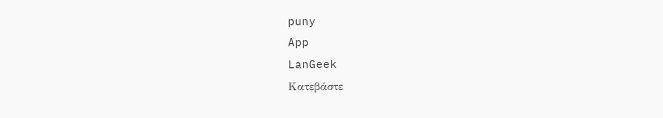puny
App
LanGeek
Κατεβάστε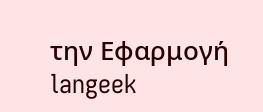την Εφαρμογή
langeek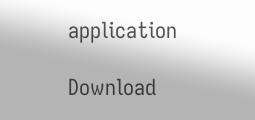application

Download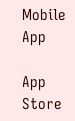Mobile App

App Store